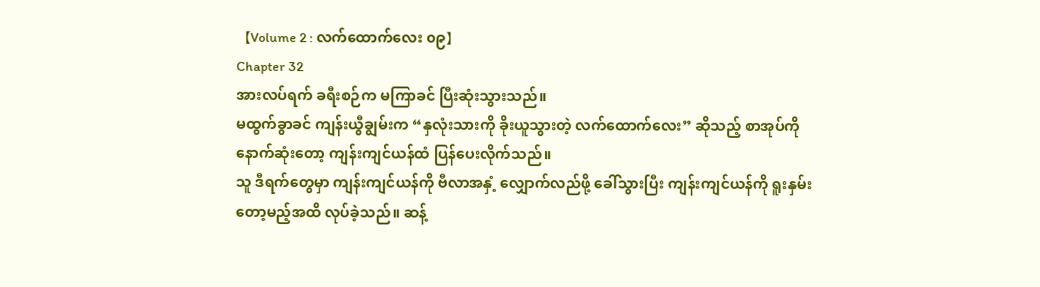【Volume 2 : လက်ထောက်လေး ၀၉】
Chapter 32
အားလပ်ရက် ခရီးစဉ်က မကြာခင် ပြီးဆုံးသွားသည်။
မထွက်ခွာခင် ကျန်းယွီချွမ်းက “နှလုံးသားကို ခိုးယူသွားတဲ့ လက်ထောက်လေး” ဆိုသည့် စာအုပ်ကို နောက်ဆုံးတော့ ကျန်းကျင်ယန်ထံ ပြန်ပေးလိုက်သည်။
သူ ဒီရက်တွေမှာ ကျန်းကျင်ယန်ကို ဗီလာအနှံ့ လျှောက်လည်ဖို့ ခေါ်သွားပြီး ကျန်းကျင်ယန်ကို ရူးနှမ်းတော့မည့်အထိ လုပ်ခဲ့သည်။ ဆန့်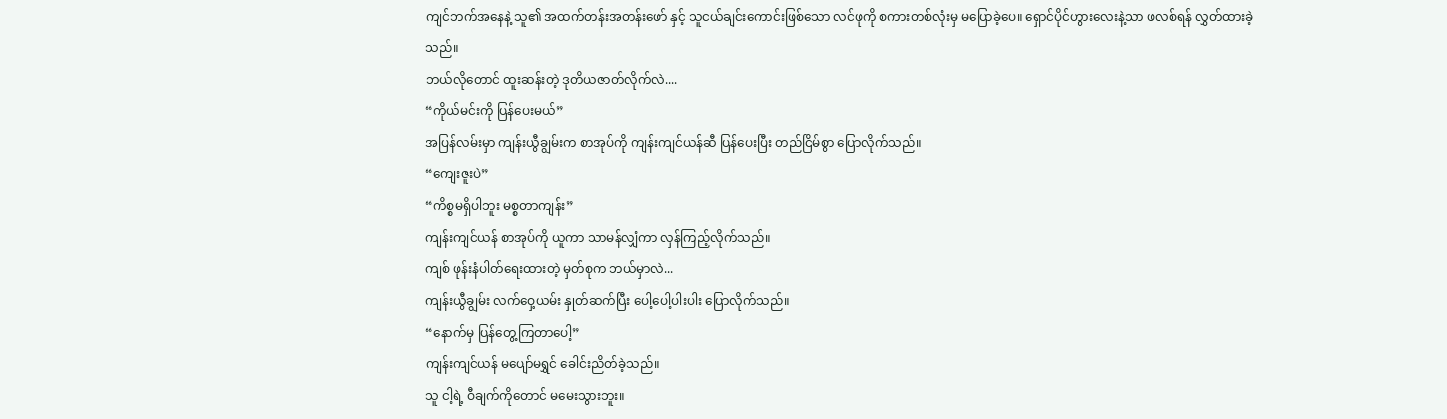ကျင်ဘက်အနေနဲ့ သူ၏ အထက်တန်းအတန်းဖော် နှင့် သူငယ်ချင်းကောင်းဖြစ်သော လင်ဖုကို စကားတစ်လုံးမှ မပြောခဲ့ပေ။ ရှောင်ပိုင်ဟွားလေးနဲ့သာ ဖလစ်ရန် လွှတ်ထားခဲ့သည်။
ဘယ်လိုတောင် ထူးဆန်းတဲ့ ဒုတိယဇာတ်လိုက်လဲ....
“ကိုယ်မင်းကို ပြန်ပေးမယ်”
အပြန်လမ်းမှာ ကျန်းယွီချွမ်းက စာအုပ်ကို ကျန်းကျင်ယန်ဆီ ပြန်ပေးပြီး တည်ငြိမ်စွာ ပြောလိုက်သည်။
“ကျေးဇူးပဲ”
“ကိစ္စမရှိပါဘူး မစ္စတာကျန်း”
ကျန်းကျင်ယန် စာအုပ်ကို ယူကာ သာမန်လျှံကာ လှန်ကြည့်လိုက်သည်။
ကျစ် ဖုန်းနံပါတ်ရေးထားတဲ့ မှတ်စုက ဘယ်မှာလဲ...
ကျန်းယွီချွမ်း လက်ဝှေ့ယမ်း နှုတ်ဆက်ပြီး ပေါ့ပေါ့ပါးပါး ပြောလိုက်သည်။
“နောက်မှ ပြန်တွေ့ကြတာပေါ့”
ကျန်းကျင်ယန် မပျော်မရွှင် ခေါင်းညိတ်ခဲ့သည်။
သူ ငါ့ရဲ့ ဝီချက်ကိုတောင် မမေးသွားဘူး။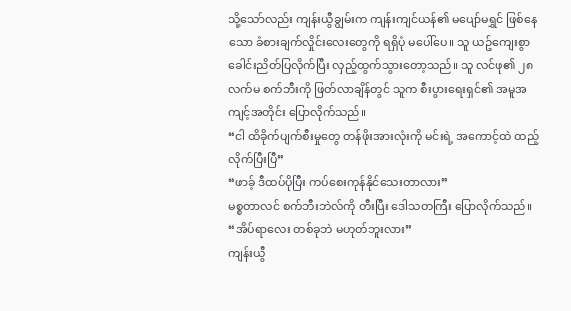သို့သော်လည်း ကျန်းယွီချွမ်းက ကျန်းကျင်ယန်၏ မပျော်မရွှင် ဖြစ်နေသော ခံစားချက်လှိုင်းလေးတွေကို ရရှိပုံ မပေါ်ပေ။ သူ ယဥ်ကျေးစွာ ခေါင်းညိတ်ပြလိုက်ပြီး လှည့်ထွက်သွားတော့သည်။ သူ လင်ဖု၏ ၂၈လက်မ စက်ဘီးကို ဖြတ်လာချိန်တွင် သူက စီးပွားရေးရှင်၏ အမူအကျင့်အတိုင်း ပြောလိုက်သည်။
“ငါ ထိခိုက်ပျက်စီးမှုတွေ တန်ဖိုးအားလုံးကို မင်းရဲ့ အကောင့်ထဲ ထည့်လိုက်ပြီးပြီ”
“ဖာခ့် ဒီထပ်ပိုပြီး ကပ်စေးကုန်နိုင်သေးတာလား”
မစ္စတာလင် စက်ဘီးဘဲလ်ကို တီးပြီး ဒေါသတကြီး ပြောလိုက်သည်။
“အိပ်ရာလေး တစ်ခုဘဲ မဟုတ်ဘူးလား”
ကျန်းယွီ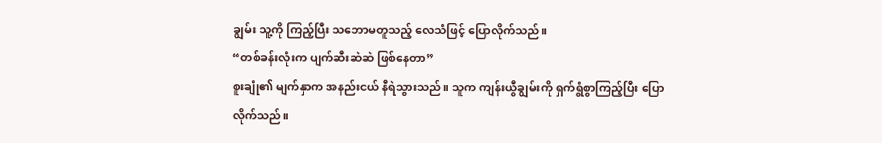ချွမ်း သူ့ကို ကြည့်ပြီး သဘောမတူသည့် လေသံဖြင့် ပြောလိုက်သည်။
“တစ်ခန်းလုံးက ပျက်ဆီးဆဲဆဲ ဖြစ်နေတာ”
စူးချုံ၏ မျက်နှာက အနည်းငယ် နီရဲသွားသည်။ သူက ကျန်းယွီချွမ်းကို ရှက်ရွံစွာကြည့်ပြီး ပြောလိုက်သည်။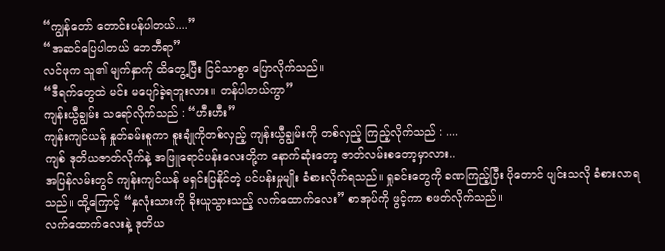“ကျွန်တော် တောင်းပန်ပါတယ်....”
“အဆင်ပြေပါတယ် ဘေဘီရာ”
လင်ဖုက သူ၏ မျက်နှာက်ု ထိတွေ့ပြီး ငြင်သာစွာ ပြောလိုက်သည်။
“ဒီရက်တွေထဲ မင်း မပျော်ခဲ့ရဘူးလား။ တန်ပါတယ်ကွာ”
ကျန်းယွီချွမ်း သရော်လိုက်သည် : “ဟီးဟီး”
ကျန်းကျင်ယန် နှုတ်ခမ်းစူကာ စူးချုံကိုတစ်လှည့် ကျန်းယွီချွမ်းကို တစ်လှည့် ကြည့်လိုက်သည် : ....
ကျစ် ဒုတိယဇာတ်လိုက်နဲ့ အဖြူရောင်ပန်းလေးတို့က နောက်ဆုံးတော့ ဇာတ်လမ်းစတော့မှာလား..
အပြန်လမ်းတွင် ကျန်းကျင်ယန် မရှင်းပြနိုင်တဲ့ ပင်ပန်းမှုမျိုး ခံစားလိုက်ရသည်။ ရှုခင်းတွေကို ခဏကြည့်ပြီး ပိုတောင် ပျင်းသလို ခံစားလာရသည်။ ထို့ကြောင့် “နှလုံးသားကို ခိုးယူသွားသည့် လက်ထောက်လေး” စာအုပ်ကို ဖွင့်ကာ စဖတ်လိုက်သည်။
လက်ထောက်လေးနဲ့ ဒုတိယ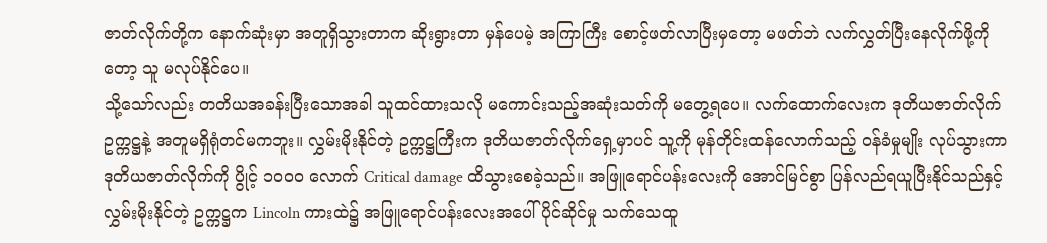ဇာတ်လိုက်တို့က နောက်ဆုံးမှာ အတူရှိသွားတာက ဆိုးရွားတာ မှန်ပေမဲ့ အကြာကြီး စောင့်ဖတ်လာပြီးမှတော့ မဖတ်ဘဲ လက်လွှတ်ပြီးနေလိုက်ဖို့ကိုတော့ သူ မလုပ်နိုင်ပေ။
သို့သော်လည်း တတိယအခန်းပြီးသောအခါ သူထင်ထားသလို မကောင်းသည့်အဆုံးသတ်ကို မတွေ့ရပေ။ လက်ထောက်လေးက ဒုတိယဇာတ်လိုက် ဥက္ကဋ္ဌနဲ့ အတူမရှိရုံတင်မကဘူး။ လွှမ်းမိုးနိုင်တဲ့ ဥက္ကဋ္ဌကြီးက ဒုတိယဇာတ်လိုက်ရှေ့မှာပင် သူ့ကို မုန်တိုင်းထန်လောက်သည့် ဝန်ခံမှုမျိုး လုပ်သွားကာ ဒုတိယဇာတ်လိုက်ကို ပွိုင့် ၁၀၀၀ လောက် Critical damage ထိသွားစေခဲ့သည်။ အဖြူရောင်ပန်းလေးကို အောင်မြင်စွာ ပြန်လည်ရယူပြီးနိုင်သည်နှင့် လွှမ်းမိုးနိုင်တဲ့ ဥက္ကဋ္ဌက Lincoln ကားထဲ၌ အဖြူရောင်ပန်းလေးအပေါ် ပိုင်ဆိုင်မှု သက်သေထူ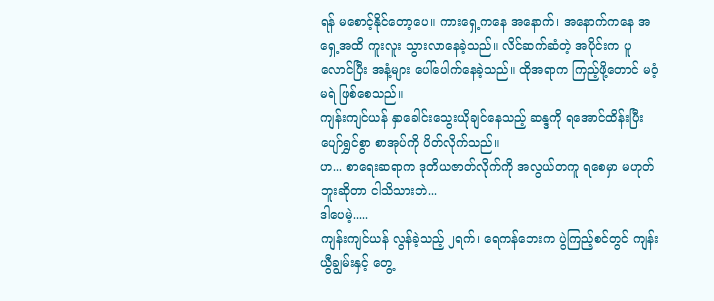ရန် မစောင့်နိုင်တော့ပေ။ ကားရှေ့ကနေ အနောက်၊ အနောက်ကနေ အရှေ့အထိ ကူးလူး သွားလာနေခဲ့သည်။ လိင်ဆက်ဆံတဲ့ အပိုင်းက ပူလောင်ပြီး အနံ့များ ပေါ်ပေါက်နေခဲ့သည်။ ထိုအရာက ကြည့်ဖို့တောင် မဝံ့မရဲ ဖြစ်စေသည်။
ကျန်းကျင်ယန် နှာခေါင်းသွေးယိုချင်နေသည့် ဆန္ဒကို ရအောင်ထိန်းပြီး ပျော်ရွှင်စွာ စာအုပ်ကို ပိတ်လိုက်သည်။
ဟ... စာရေးဆရာက ဒုတိယဇာတ်လိုက်ကို အလွယ်တကူ ရစေမှာ မဟုတ်ဘူးဆိုတာ ငါသိသားဘဲ...
ဒါပေမဲ့.....
ကျန်းကျင်ယန် လွန်ခဲ့သည့် ၂ရက်၊ ရေကန်ဘေးက ပွဲကြည့်စင်တွင် ကျန်းယွီချွမ်းနှင့် တွေ့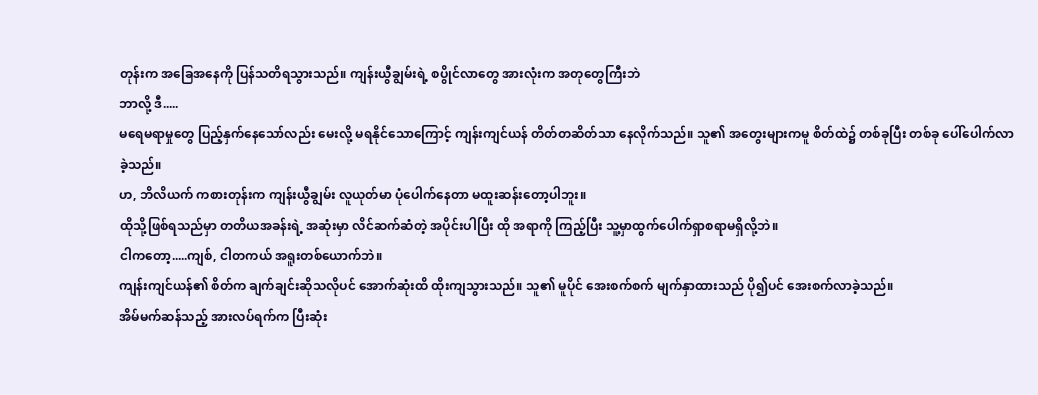တုန်းက အခြေအနေကို ပြန်သတိရသွားသည်။ ကျန်းယွီချွမ်းရဲ့ စပွိုင်လာတွေ အားလုံးက အတုတွေကြီးဘဲ
ဘာလို့ ဒီ.....
မရေမရာမှုတွေ ပြည့်နှက်နေသော်လည်း မေးလို့ မရနိုင်သောကြောင့် ကျန်းကျင်ယန် တိတ်တဆိတ်သာ နေလိုက်သည်။ သူ၏ အတွေးများကမူ စိတ်ထဲ၌ တစ်ခုပြီး တစ်ခု ပေါ်ပေါက်လာခဲ့သည်။
ဟ, ဘိလိယက် ကစားတုန်းက ကျန်းယွီချွမ်း လူယုတ်မာ ပုံပေါက်နေတာ မထူးဆန်းတော့ပါဘူး။
ထိုသို့ဖြစ်ရသည်မှာ တတိယအခန်းရဲ့ အဆုံးမှာ လိင်ဆက်ဆံတဲ့ အပိုင်းပါပြီး ထို အရာကို ကြည့်ပြီး သူ့မှာထွက်ပေါက်ရှာစရာမရှိလို့ဘဲ။
ငါကတော့.....ကျစ်, ငါတကယ် အရူးတစ်ယောက်ဘဲ။
ကျန်းကျင်ယန်၏ စိတ်က ချက်ချင်းဆိုသလိုပင် အောက်ဆုံးထိ ထိုးကျသွားသည်။ သူ၏ မူပိုင် အေးစက်စက် မျက်နှာထားသည် ပို၍ပင် အေးစက်လာခဲ့သည်။
အိမ်မက်ဆန်သည့် အားလပ်ရက်က ပြီးဆုံး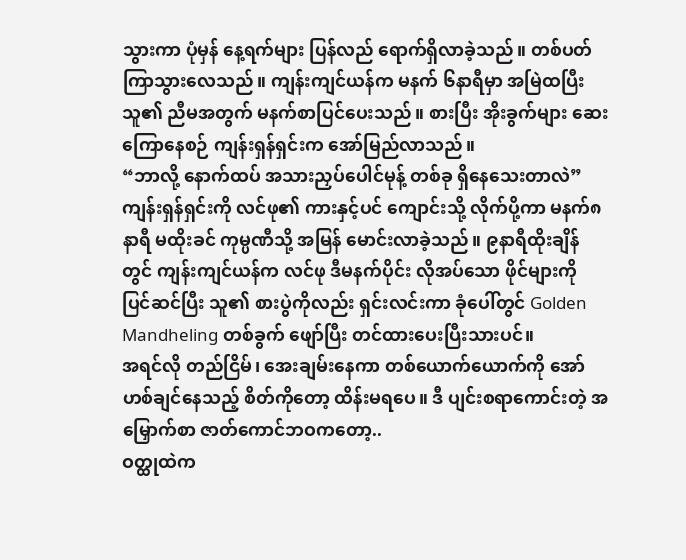သွားကာ ပုံမှန် နေ့ရက်များ ပြန်လည် ရောက်ရှိလာခဲ့သည်။ တစ်ပတ်ကြာသွားလေသည်။ ကျန်းကျင်ယန်က မနက် ၆နာရီမှာ အမြဲထပြီး သူ၏ ညီမအတွက် မနက်စာပြင်ပေးသည်။ စားပြီး အိုးခွက်များ ဆေးကြောနေစဉ် ကျန်းရှန်ရှင်းက အော်မြည်လာသည်။
“ဘာလို့ နောက်ထပ် အသားညှပ်ပေါင်မုန့် တစ်ခု ရှိနေသေးတာလဲ”
ကျန်းရှန်ရှင်းကို လင်ဖု၏ ကားနှင့်ပင် ကျောင်းသို့ လိုက်ပို့ကာ မနက်၈နာရီ မထိုးခင် ကုမ္ပဏီသို့ အမြန် မောင်းလာခဲ့သည်။ ၉နာရီထိုးချိန်တွင် ကျန်းကျင်ယန်က လင်ဖု ဒီမနက်ပိုင်း လိုအပ်သော ဖိုင်များကို ပြင်ဆင်ပြီး သူ၏ စားပွဲကိုလည်း ရှင်းလင်းကာ ခုံပေါ်တွင် Golden Mandheling တစ်ခွက် ဖျော်ပြီး တင်ထားပေးပြီးသားပင်။
အရင်လို တည်ငြိမ်၊ အေးချမ်းနေကာ တစ်ယောက်ယောက်ကို အော်ဟစ်ချင်နေသည့် စိတ်ကိုတော့ ထိန်းမရပေ။ ဒီ ပျင်းစရာကောင်းတဲ့ အမြှောက်စာ ဇာတ်ကောင်ဘဝကတော့..
ဝတ္ထုထဲက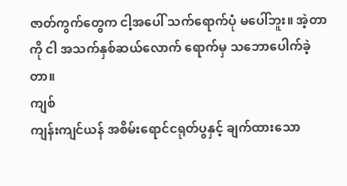ဇာတ်ကွက်တွေက ငါ့အပေါ် သက်ရောက်ပုံ မပေါ်ဘူး။ အဲ့တာကို ငါ အသက်နှစ်ဆယ်လောက် ရောက်မှ သဘောပေါက်ခဲ့တာ။
ကျစ်
ကျန်းကျင်ယန် အစိမ်းရောင်ငရုတ်ပွနှင့် ချက်ထားသော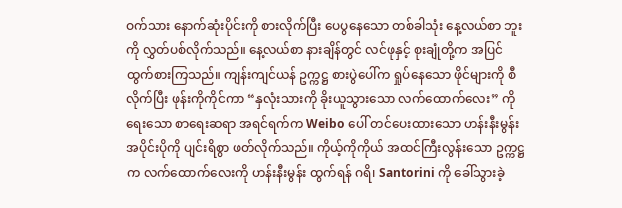ဝက်သား နောက်ဆုံးပိုင်းကို စားလိုက်ပြီး ပေပွနေသော တစ်ခါသုံး နေ့လယ်စာ ဘူးကို လွှတ်ပစ်လိုက်သည်။ နေ့လယ်စာ နားချိန်တွင် လင်ဖုနှင့် စုးချုံတို့က အပြင်ထွက်စားကြသည်။ ကျန်းကျင်ယန် ဥက္ကဋ္ဌ စားပွဲပေါ်က ရှုပ်နေသော ဖိုင်များကို စီလိုက်ပြီး ဖုန်းကိုကိုင်ကာ “နှလုံးသားကို ခိုးယူသွားသော လက်ထောက်လေး” ကို ရေးသော စာရေးဆရာ အရင်ရက်က Weibo ပေါ် တင်ပေးထားသော ဟန်းနီးမွန်း အပိုင်းပိုကို ပျင်းရိစွာ ဖတ်လိုက်သည်။ ကိုယ့်ကိုကိုယ် အထင်ကြီးလွန်းသော ဥက္ကဋ္ဌက လက်ထောက်လေးကို ဟန်းနီးမွန်း ထွက်ရန် ဂရိ၊ Santorini ကို ခေါ်သွားခဲ့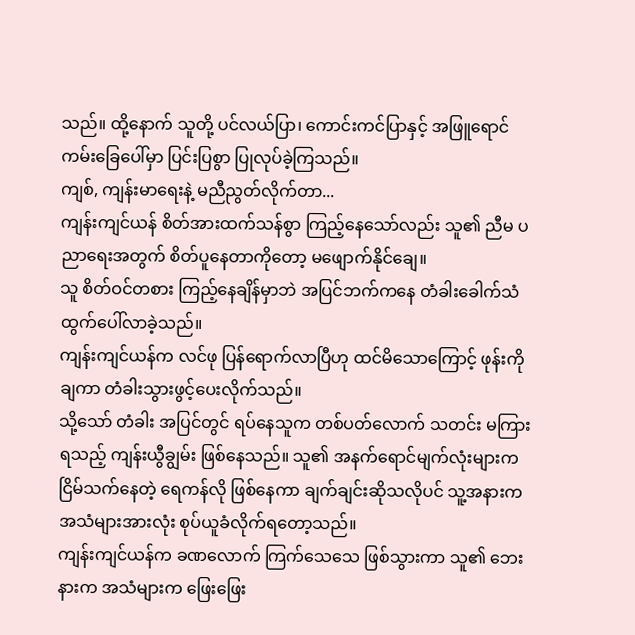သည်။ ထို့နောက် သူတို့ ပင်လယ်ပြာ၊ ကောင်းကင်ပြာနှင့် အဖြူရောင် ကမ်းခြေပေါ်မှာ ပြင်းပြစွာ ပြုလုပ်ခဲ့ကြသည်။
ကျစ်, ကျန်းမာရေးနဲ့ မညီညွတ်လိုက်တာ...
ကျန်းကျင်ယန် စိတ်အားထက်သန်စွာ ကြည့်နေသော်လည်း သူ၏ ညီမ ပညာရေးအတွက် စိတ်ပူနေတာကိုတော့ မဖျောက်နိုင်ချေ။
သူ စိတ်ဝင်တစား ကြည့်နေချိန်မှာဘဲ အပြင်ဘက်ကနေ တံခါးခေါက်သံ ထွက်ပေါ်လာခဲ့သည်။
ကျန်းကျင်ယန်က လင်ဖု ပြန်ရောက်လာပြီဟု ထင်မိသောကြောင့် ဖုန်းကို ချကာ တံခါးသွားဖွင့်ပေးလိုက်သည်။
သို့သော် တံခါး အပြင်တွင် ရပ်နေသူက တစ်ပတ်လောက် သတင်း မကြားရသည့် ကျန်းယွီချွမ်း ဖြစ်နေသည်။ သူ၏ အနက်ရောင်မျက်လုံးများက ငြိမ်သက်နေတဲ့ ရေကန်လို ဖြစ်နေကာ ချက်ချင်းဆိုသလိုပင် သူ့အနားက အသံများအားလုံး စုပ်ယူခံလိုက်ရတော့သည်။
ကျန်းကျင်ယန်က ခဏလောက် ကြက်သေသေ ဖြစ်သွားကာ သူ၏ ဘေးနားက အသံများက ဖြေးဖြေး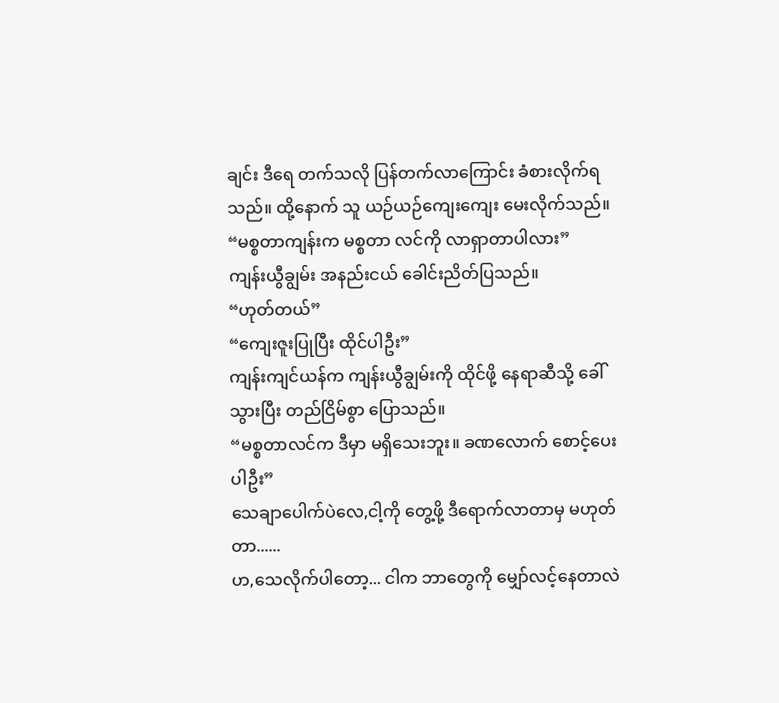ချင်း ဒီရေ တက်သလို ပြန်တက်လာကြောင်း ခံစားလိုက်ရသည်။ ထို့နောက် သူ ယဉ်ယဉ်ကျေးကျေး မေးလိုက်သည်။
“မစ္စတာကျန်းက မစ္စတာ လင်ကို လာရှာတာပါလား”
ကျန်းယွီချွမ်း အနည်းငယ် ခေါင်းညိတ်ပြသည်။
“ဟုတ်တယ်”
“ကျေးဇူးပြုပြီး ထိုင်ပါဦး”
ကျန်းကျင်ယန်က ကျန်းယွီချွမ်းကို ထိုင်ဖို့ နေရာဆီသို့ ခေါ်သွားပြီး တည်ငြိမ်စွာ ပြောသည်။
“မစ္စတာလင်က ဒီမှာ မရှိသေးဘူး။ ခဏလောက် စောင့်ပေးပါဦး”
သေချာပေါက်ပဲလေ,ငါ့ကို တွေ့ဖို့ ဒီရောက်လာတာမှ မဟုတ်တာ......
ဟ,သေလိုက်ပါတော့... ငါက ဘာတွေကို မျှော်လင့်နေတာလဲ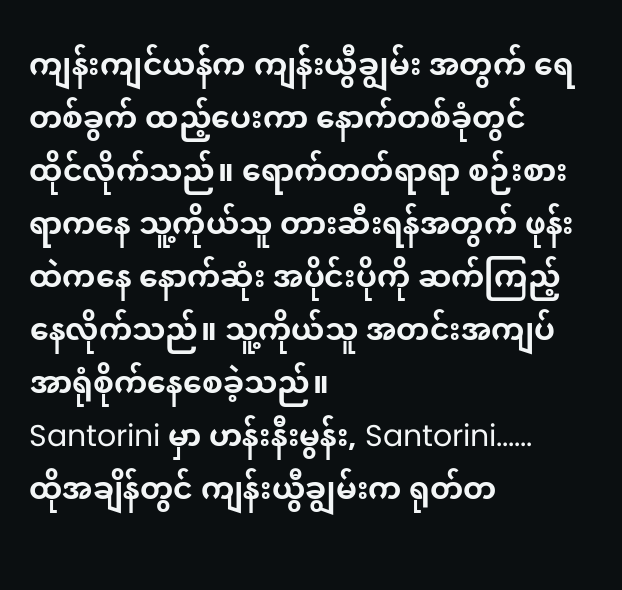ကျန်းကျင်ယန်က ကျန်းယွီချွမ်း အတွက် ရေတစ်ခွက် ထည့်ပေးကာ နောက်တစ်ခုံတွင် ထိုင်လိုက်သည်။ ရောက်တတ်ရာရာ စဉ်းစားရာကနေ သူ့ကိုယ်သူ တားဆီးရန်အတွက် ဖုန်းထဲကနေ နောက်ဆုံး အပိုင်းပိုကို ဆက်ကြည့်နေလိုက်သည်။ သူ့ကိုယ်သူ အတင်းအကျပ် အာရုံစိုက်နေစေခဲ့သည်။
Santorini မှာ ဟန်းနီးမွန်း, Santorini......
ထိုအချိန်တွင် ကျန်းယွီချွမ်းက ရုတ်တ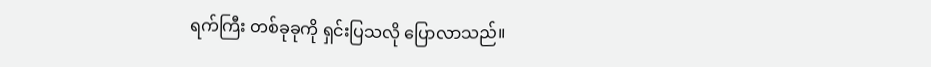ရက်ကြီး တစ်ခုခုကို ရှင်းပြသလို ပြောလာသည်။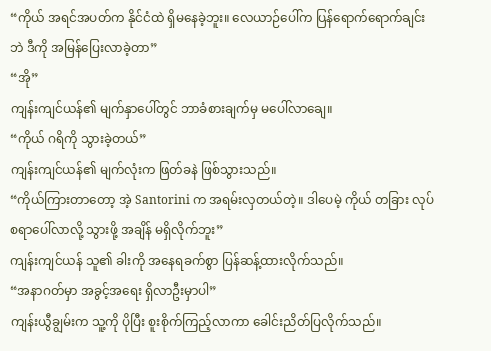“ကိုယ် အရင်အပတ်က နိုင်ငံထဲ ရှိမနေခဲ့ဘူး။ လေယာဉ်ပေါ်က ပြန်ရောက်ရောက်ချင်းဘဲ ဒီကို အမြန်ပြေးလာခဲ့တာ”
“အို”
ကျန်းကျင်ယန်၏ မျက်နှာပေါ်တွင် ဘာခံစားချက်မှ မပေါ်လာချေ။
“ကိုယ် ဂရိကို သွားခဲ့တယ်”
ကျန်းကျင်ယန်၏ မျက်လုံးက ဖြတ်ခနဲ ဖြစ်သွားသည်။
“ကိုယ်ကြားတာတော့ အဲ့ Santorini က အရမ်းလှတယ်တဲ့။ ဒါပေမဲ့ ကိုယ် တခြား လုပ်စရာပေါ်လာလို့ သွားဖို့ အချိန် မရှိလိုက်ဘူး”
ကျန်းကျင်ယန် သူ၏ ခါးကို အနေရခက်စွာ ပြန်ဆန့်ထားလိုက်သည်။
“အနာဂတ်မှာ အခွင့်အရေး ရှိလာဦးမှာပါ”
ကျန်းယွီချွမ်းက သူ့ကို ပိုပြီး စူးစိုက်ကြည့်လာကာ ခေါင်းညိတ်ပြလိုက်သည်။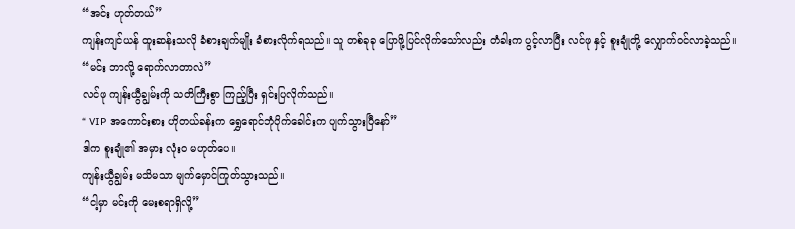“အင်း ဟုတ်တယ်”
ကျန်းကျင်ယန် ထူးဆန်းသလို ခံစားချက်မျိုး ခံစားလိုက်ရသည်။ သူ တစ်ခုခု ပြောဖို့ပြင်လိုက်သော်လည်း တံခါးက ပွင့်လာပြီး လင်ဖု နှင့် စူးချုံတို့ လျှောက်ဝင်လာခဲ့သည်။
“မင်း ဘာလို့ ရောက်လာတာလဲ”
လင်ဖု ကျန်းယွီချွမ်းကို သတိကြီးစွာ ကြည့်ပြီး ရှင်းပြလိုက်သည်။
“ VIP အကောင်းစား ဟိုတယ်ခန်းက ရွှေရောင်ဘုံပိုက်ခေါင်းက ပျက်သွားပြီနော်”
ဒါက စူးချုံ၏ အမှား လုံးဝ မဟုတ်ပေ။
ကျန်းယွီချွမ်း မသိမသာ မျက်မှောင်ကြုတ်သွားသည်။
“ငါ့မှာ မင်းကို မေးစရာရှိလို့”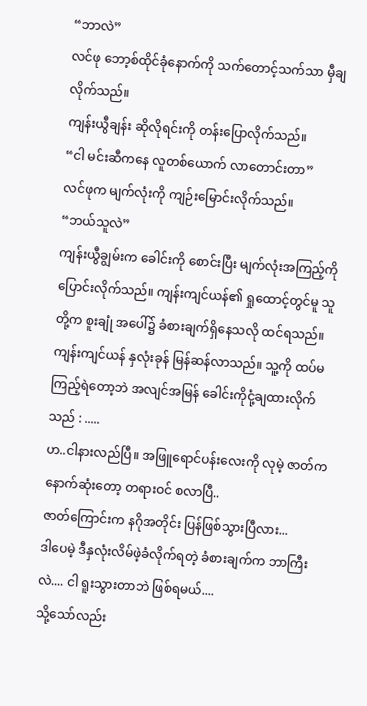“ဘာလဲ”
လင်ဖု ဘော့စ်ထိုင်ခုံနောက်ကို သက်တောင့်သက်သာ မှီချလိုက်သည်။
ကျန်းယွီချန်း ဆိုလိုရင်းကို တန်းပြောလိုက်သည်။
“ငါ မင်းဆီကနေ လူတစ်ယောက် လာတောင်းတာ”
လင်ဖုက မျက်လုံးကို ကျဉ်းမြောင်းလိုက်သည်။
“ဘယ်သူလဲ”
ကျန်းယွီချွမ်းက ခေါင်းကို စောင်းပြီး မျက်လုံးအကြည့်ကို ပြောင်းလိုက်သည်။ ကျန်းကျင်ယန်၏ ရှုထောင့်တွင်မူ သူတို့က စူးချုံ အပေါ်၌ ခံစားချက်ရှိနေသလို ထင်ရသည်။
ကျန်းကျင်ယန် နှလုံးခုန် မြန်ဆန်လာသည်။ သူ့ကို ထပ်မကြည့်ရဲတော့ဘဲ အလျင်အမြန် ခေါင်းကိုငုံ့ချထားလိုက်သည် : .....
ဟ..ငါနားလည်ပြီ။ အဖြူရောင်ပန်းလေးကို လုမဲ့ ဇာတ်က နောက်ဆုံးတော့ တရားဝင် စလာပြီ..
ဇာတ်ကြောင်းက နဂိုအတိုင်း ပြန်ဖြစ်သွားပြီလား...
ဒါပေမဲ့ ဒီနှလုံးလိမ်ဖဲ့ခံလိုက်ရတဲ့ ခံစားချက်က ဘာကြီးလဲ.... ငါ ရူးသွားတာဘဲ ဖြစ်ရမယ်....
သို့သော်လည်း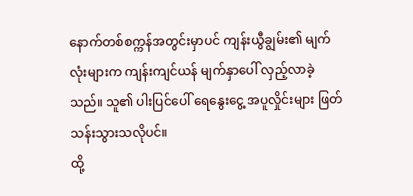နောက်တစ်စက္ကန်အတွင်းမှာပင် ကျန်းယွီချွမ်း၏ မျက်လုံးများက ကျန်းကျင်ယန် မျက်နှာပေါ် လှည့်လာခဲ့သည်။ သူ၏ ပါးပြင်ပေါ် ရေနွေးငွေ့ အပူလှိုင်းများ ဖြတ်သန်းသွားသလိုပင်။
ထို့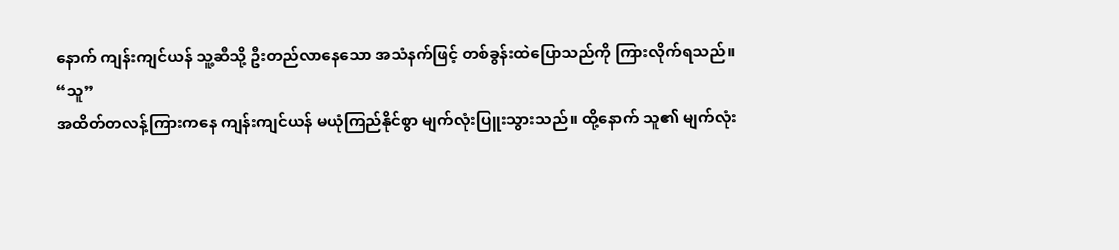နောက် ကျန်းကျင်ယန် သူ့ဆီသို့ ဦးတည်လာနေသော အသံနက်ဖြင့် တစ်ခွန်းထဲပြောသည်ကို ကြားလိုက်ရသည်။
“သူ”
အထိတ်တလန့်ကြားကနေ ကျန်းကျင်ယန် မယုံကြည်နိုင်စွာ မျက်လုံးပြူးသွားသည်။ ထို့နောက် သူ၏ မျက်လုံး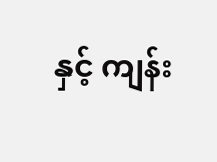နှင့် ကျန်း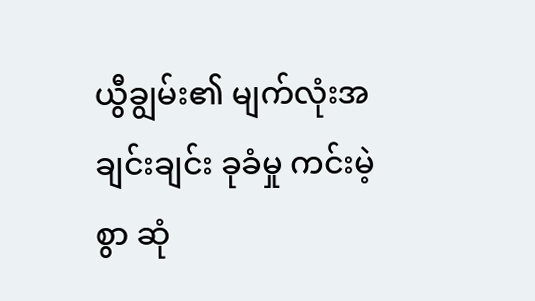ယွီချွမ်း၏ မျက်လုံးအချင်းချင်း ခုခံမှု ကင်းမဲ့စွာ ဆုံ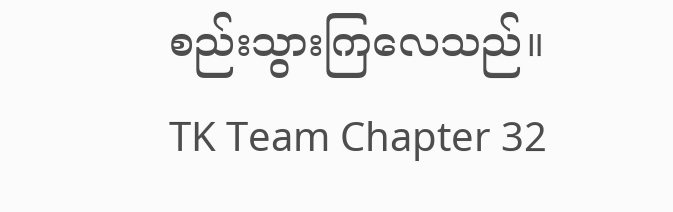စည်းသွားကြလေသည်။
TK Team Chapter 32